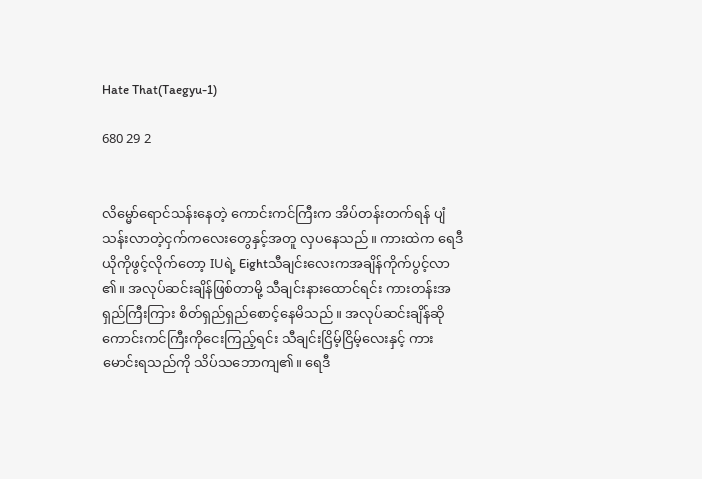Hate That(Taegyu-1)

680 29 2


လိမ္မော်ရောင်သန်းနေတဲ့ ကောင်းကင်ကြီးက အိပ်တန်းတက်ရန် ပျံသန်းလာတဲ့ငှက်ကလေးတွေနှင့်အတူ လှပနေသည်။ ကားထဲက ရေဒီယိုကိုဖွင့်လိုက်တော့ IUရဲ့ Eightသီချင်းလေးကအချိန်ကိုက်ပွင့်လာ၏။ အလုပ်ဆင်းချိန်ဖြစ်တာမို့ သီချင်းနားထောင်ရင်း ကားတန်းအရှည်ကြီးကြား စိတ်ရှည်ရှည်စောင့်နေမိသည်။ အလုပ်ဆင်းချိန်ဆို ကောင်းကင်ကြီးကိုငေးကြည့်ရင်း သီချင်းငြိမ့်ငြိမ့်လေးနှင့် ကားမောင်းရသည်ကို သိပ်သဘောကျ၏။ ရေဒီ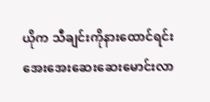ယိုက သီချင်းကိုနားထောင်ရင်း အေးအေးဆေးဆေးမောင်းလာ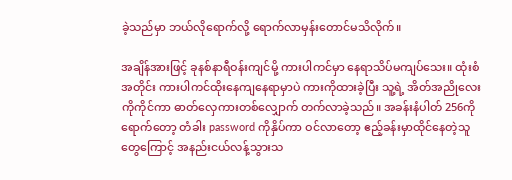ခဲ့သည်မှာ ဘယ်လိုရောက်လို့ ရောက်လာမှန်းတောင်မသိလိုက်။

အချိန်အားဖြင့် ခုနစ်နာရီဝန်းကျင်မို့ ကားပါကင်မှာ နေရာသိပ်မကျပ်သေး။ ထုံးစံအတိုင်း ကားပါကင်ထိုးနေကျနေရာမှာပဲ ကားကိုထားခဲ့ပြီး သူ့ရဲ့ အိတ်အညိုလေးကိုကိုင်ကာ ဓာတ်လှေကားတစ်လျှောက် တက်လာခဲ့သည်။ အခန်းနံပါတ် 256ကိုရောက်တော့ တံခါး password ကိုနှိပ်ကာ ဝင်လာတော့ ဧည့်ခန်းမှာထိုင်နေတဲ့သူတွေကြောင့် အနည်းငယ်လန့်သွားသ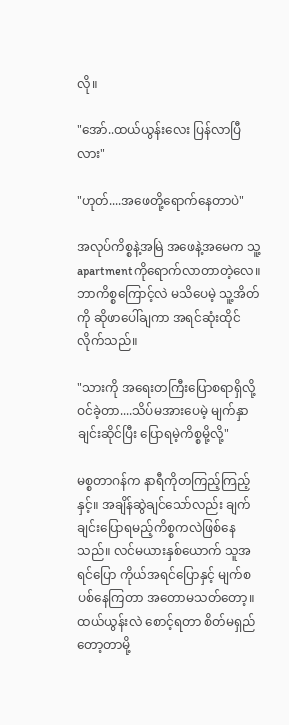လို။

"အော်..ထယ်ယွန်းလေး ပြန်လာပြီလား"

"ဟုတ်....အဖေတို့ရောက်နေတာပဲ"

အလုပ်ကိစ္စနဲ့အမြဲ အဖေနဲ့အမေက သူ့ apartmentကိုရောက်လာတာတဲ့လေ။ ဘာကိစ္စကြောင့်လဲ မသိပေမဲ့ သူ့အိတ်ကို ဆိုဖာပေါ်ချကာ အရင်ဆုံးထိုင်လိုက်သည်။

"သားကို အရေးတကြီးပြောစရာရှိလို့ ဝင်ခဲ့တာ....သိပ်မအားပေမဲ့ မျက်နှာချင်းဆိုင်ပြီး ပြောရမဲ့ကိစ္စမို့လို့"

မစ္စတာဂန်က နာရီကိုတကြည့်ကြည့်နှင့်။ အချိန်ဆွဲချင်သော်လည်း ချက်ချင်းပြောရမည့်ကိစ္စကလဲဖြစ်နေသည်။ လင်မယားနှစ်ယောက် သူအရင်ပြော ကိုယ်အရင်ပြောနှင့် မျက်စပစ်နေကြတာ အတောမသတ်တော့။ ထယ်ယွန်းလဲ စောင့်ရတာ စိတ်မရှည်တော့တာမို့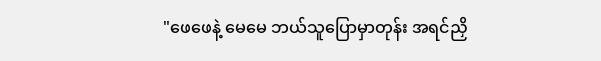"ဖေဖေနဲ့ မေမေ ဘယ်သူပြောမှာတုန်း အရင်ညှိ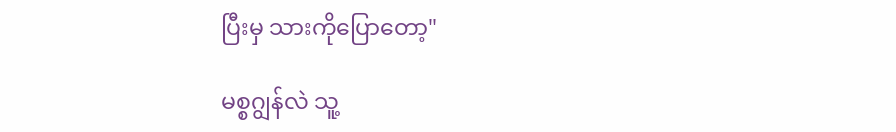ပြီးမှ သားကိုပြောတော့"

မစ္စဂျွန်လဲ သူ့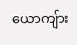ယောကျ်ား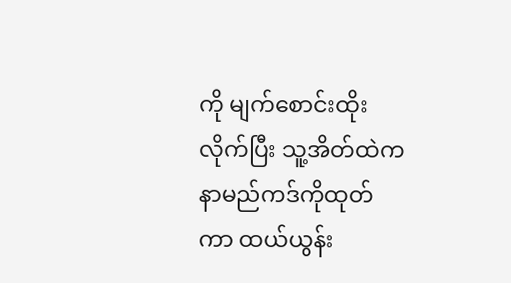ကို မျက်စောင်းထိုးလိုက်ပြီး သူ့အိတ်ထဲက နာမည်ကဒ်ကိုထုတ်ကာ ထယ်ယွန်း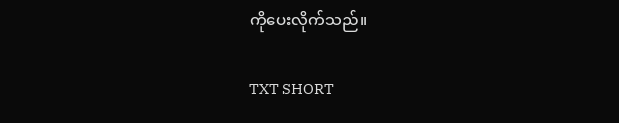ကိုပေးလိုက်သည်။

TXT SHORT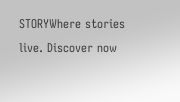STORYWhere stories live. Discover now